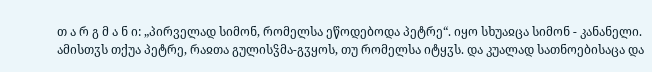თ ა რ გ მ ა ნ ი: „პირველად სიმონ, რომელსა ეწოდებოდა პეტრე“. იყო სხუაჲცა სიმონ - კანანელი. ამისთჳს თქუა პეტრე, რაჲთა გულისჴმა-გჳყოს, თუ რომელსა იტყჳს. და კუალად სათნოებისაცა და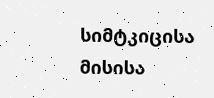სიმტკიცისა მისისა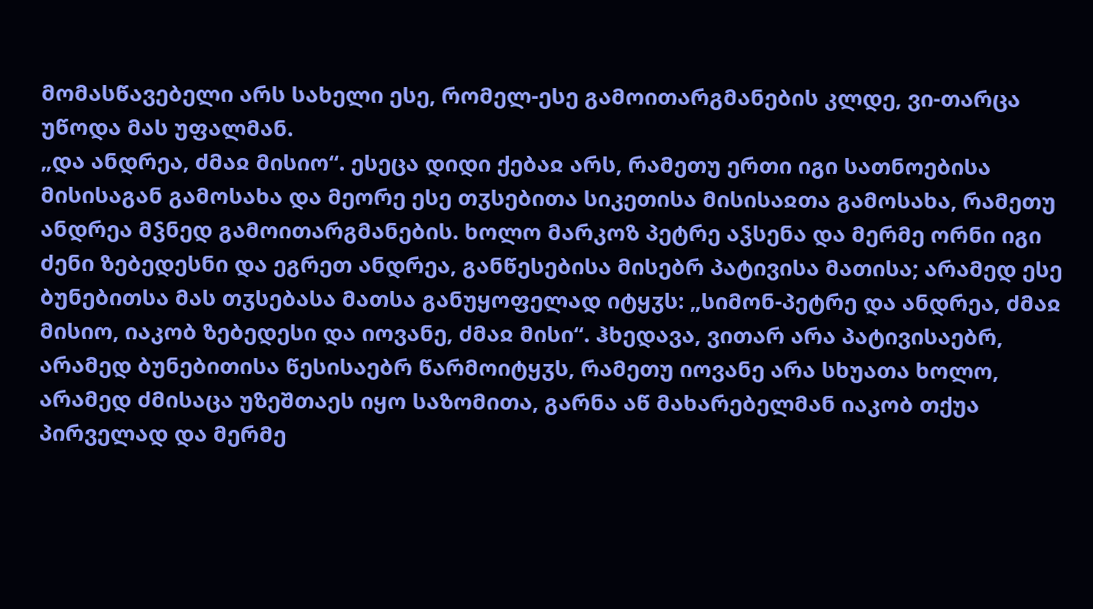მომასწავებელი არს სახელი ესე, რომელ-ესე გამოითარგმანების კლდე, ვი-თარცა უწოდა მას უფალმან.
„და ანდრეა, ძმაჲ მისიო“. ესეცა დიდი ქებაჲ არს, რამეთუ ერთი იგი სათნოებისა მისისაგან გამოსახა და მეორე ესე თჳსებითა სიკეთისა მისისაჲთა გამოსახა, რამეთუ ანდრეა მჴნედ გამოითარგმანების. ხოლო მარკოზ პეტრე აჴსენა და მერმე ორნი იგი ძენი ზებედესნი და ეგრეთ ანდრეა, განწესებისა მისებრ პატივისა მათისა; არამედ ესე ბუნებითსა მას თჳსებასა მათსა განუყოფელად იტყჳს: „სიმონ-პეტრე და ანდრეა, ძმაჲ მისიო, იაკობ ზებედესი და იოვანე, ძმაჲ მისი“. ჰხედავა, ვითარ არა პატივისაებრ, არამედ ბუნებითისა წესისაებრ წარმოიტყჳს, რამეთუ იოვანე არა სხუათა ხოლო, არამედ ძმისაცა უზეშთაეს იყო საზომითა, გარნა აწ მახარებელმან იაკობ თქუა პირველად და მერმე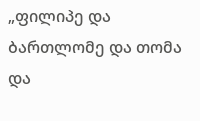„ფილიპე და ბართლომე და თომა და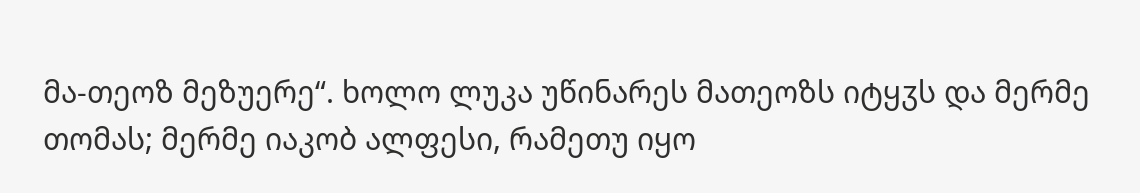მა-თეოზ მეზუერე“. ხოლო ლუკა უწინარეს მათეოზს იტყჳს და მერმე თომას; მერმე იაკობ ალფესი, რამეთუ იყო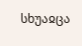სხუაჲცა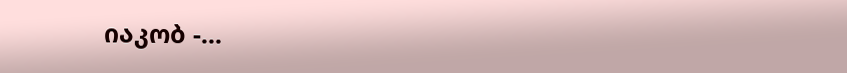იაკობ -...